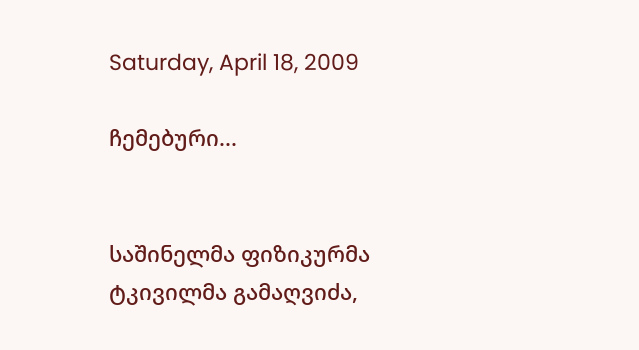Saturday, April 18, 2009

ჩემებური...


საშინელმა ფიზიკურმა ტკივილმა გამაღვიძა,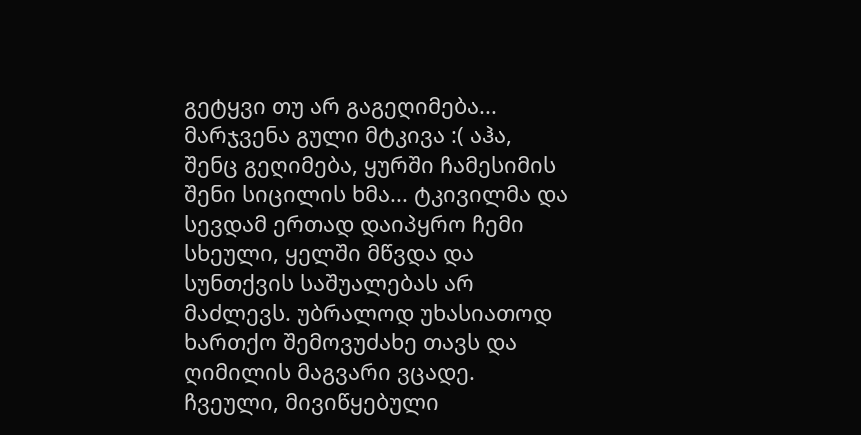გეტყვი თუ არ გაგეღიმება... მარჯვენა გული მტკივა :( აჰა, შენც გეღიმება, ყურში ჩამესიმის შენი სიცილის ხმა... ტკივილმა და სევდამ ერთად დაიპყრო ჩემი სხეული, ყელში მწვდა და სუნთქვის საშუალებას არ მაძლევს. უბრალოდ უხასიათოდ ხართქო შემოვუძახე თავს და ღიმილის მაგვარი ვცადე. ჩვეული, მივიწყებული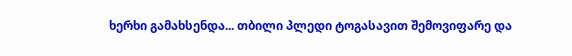ხერხი გამახსენდა... თბილი პლედი ტოგასავით შემოვიფარე და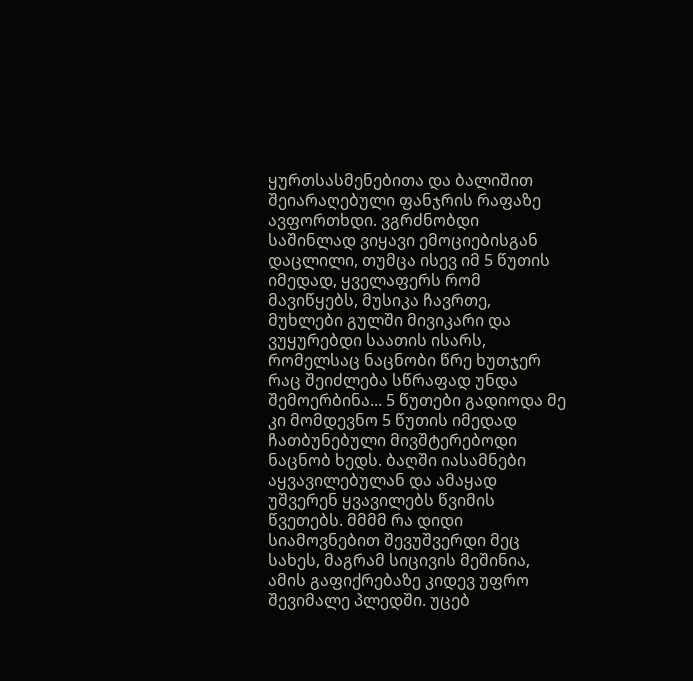ყურთსასმენებითა და ბალიშით შეიარაღებული ფანჯრის რაფაზე ავფორთხდი. ვგრძნობდი საშინლად ვიყავი ემოციებისგან დაცლილი, თუმცა ისევ იმ 5 წუთის იმედად, ყველაფერს რომ მავიწყებს, მუსიკა ჩავრთე, მუხლები გულში მივიკარი და ვუყურებდი საათის ისარს, რომელსაც ნაცნობი წრე ხუთჯერ რაც შეიძლება სწრაფად უნდა შემოერბინა... 5 წუთები გადიოდა მე კი მომდევნო 5 წუთის იმედად ჩათბუნებული მივშტერებოდი ნაცნობ ხედს. ბაღში იასამნები აყვავილებულან და ამაყად უშვერენ ყვავილებს წვიმის წვეთებს. მმმმ რა დიდი სიამოვნებით შევუშვერდი მეც სახეს, მაგრამ სიცივის მეშინია, ამის გაფიქრებაზე კიდევ უფრო შევიმალე პლედში. უცებ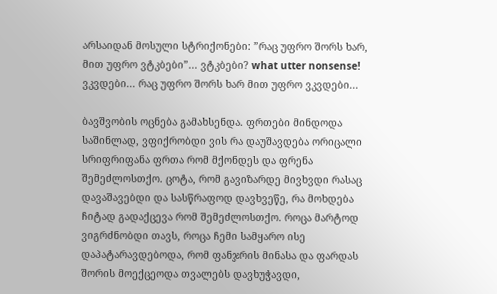არსაიდან მოსული სტრიქონები: ”რაც უფრო შორს ხარ, მით უფრო ვტკბები”... ვტკბები? what utter nonsense! ვკვდები... რაც უფრო შორს ხარ მით უფრო ვკვდები...

ბავშვობის ოცნება გამახსენდა. ფრთები მინდოდა საშინლად, ვფიქრობდი ვის რა დაუშავდება ორიცალი სრიფრიფანა ფრთა რომ მქონდეს და ფრენა შემეძლოსთქო. ცოტა, რომ გავიზარდე მივხვდი რასაც დავაშავებდი და სასწრაფოდ დავხვეწე, რა მოხდება ჩიტად გადაქცევა რომ შემეძლოსთქო. როცა მარტოდ ვიგრძნობდი თავს, როცა ჩემი სამყარო ისე დაპატარავდებოდა, რომ ფანჯრის მინასა და ფარდას შორის მოექცეოდა თვალებს დავხუჭავდი,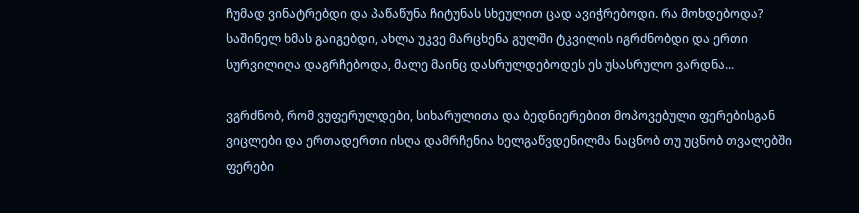ჩუმად ვინატრებდი და პაწაწუნა ჩიტუნას სხეულით ცად ავიჭრებოდი. რა მოხდებოდა? საშინელ ხმას გაიგებდი, ახლა უკვე მარცხენა გულში ტკვილის იგრძნობდი და ერთი სურვილიღა დაგრჩებოდა, მალე მაინც დასრულდებოდეს ეს უსასრულო ვარდნა...

ვგრძნობ, რომ ვუფერულდები, სიხარულითა და ბედნიერებით მოპოვებული ფერებისგან ვიცლები და ერთადერთი ისღა დამრჩენია ხელგაწვდენილმა ნაცნობ თუ უცნობ თვალებში ფერები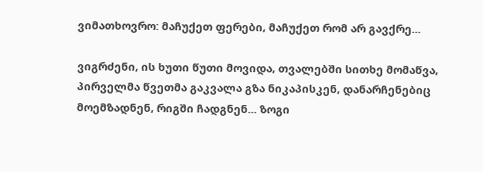ვიმათხოვრო: მაჩუქეთ ფერები, მაჩუქეთ რომ არ გავქრე...

ვიგრძენი, ის ხუთი წუთი მოვიდა, თვალებში სითხე მომაწვა, პირველმა წვეთმა გაკვალა გზა ნიკაპისკენ, დანარჩენებიც მოემზადნენ, რიგში ჩადგნენ... ზოგი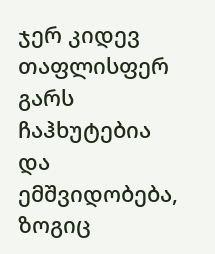ჯერ კიდევ თაფლისფერ გარს ჩაჰხუტებია და ემშვიდობება, ზოგიც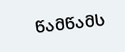წამწამს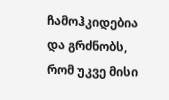ჩამოჰკიდებია და გრძნობს, რომ უკვე მისი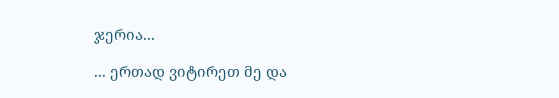ჯერია...

... ერთად ვიტირეთ მე და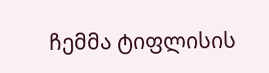ჩემმა ტიფლისის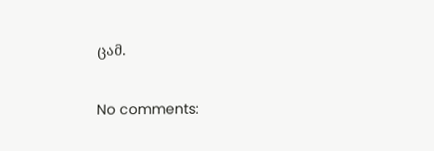ცამ.

No comments: